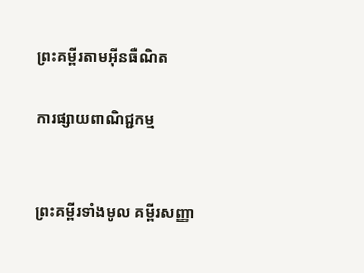ព្រះគម្ពីរតាមអ៊ីនធឺណិត

ការផ្សាយពាណិជ្ជកម្ម


ព្រះគម្ពីរទាំងមូល គម្ពីរសញ្ញា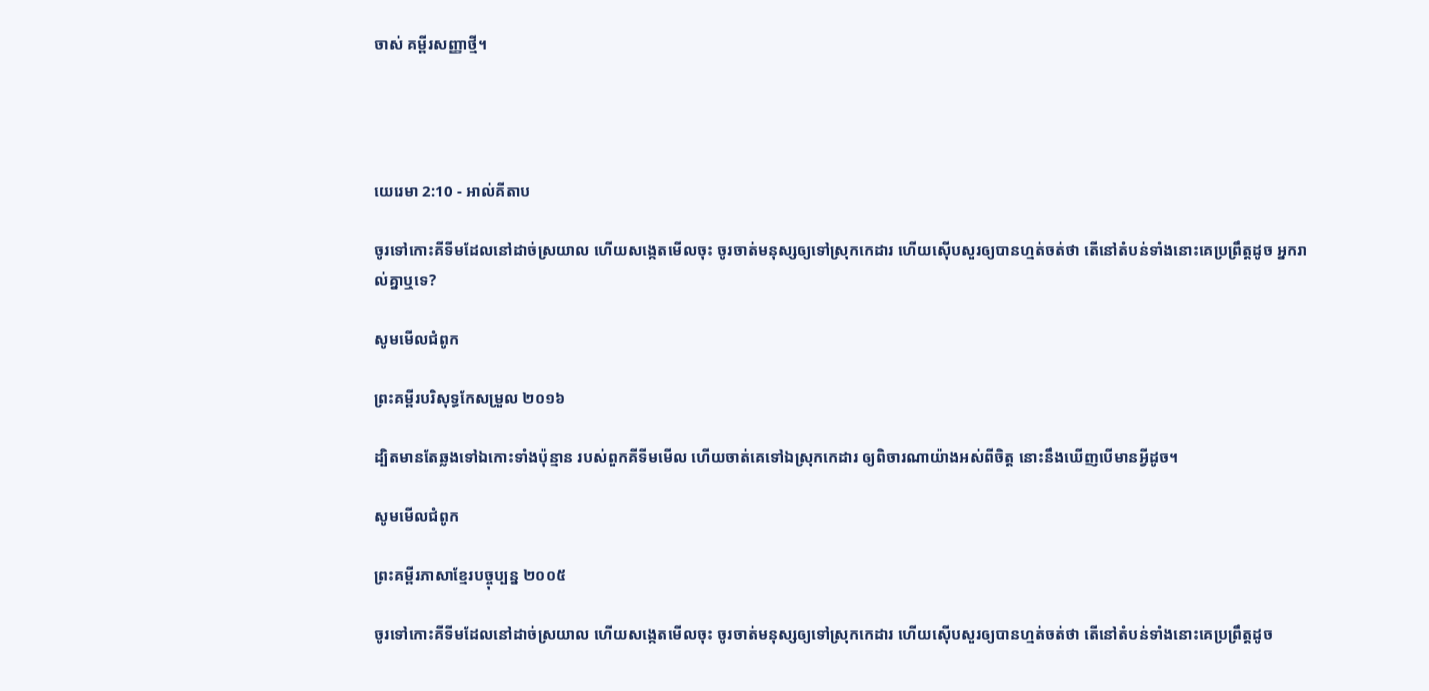ចាស់ គម្ពីរសញ្ញាថ្មី។




យេរេមា 2:10 - អាល់គីតាប

ចូរទៅកោះគីទីមដែលនៅដាច់ស្រយាល ហើយសង្កេតមើលចុះ ចូរចាត់មនុស្សឲ្យទៅស្រុកកេដារ ហើយស៊ើប‌សួរឲ្យបានហ្មត់‌ចត់ថា តើនៅតំបន់ទាំងនោះគេប្រព្រឹត្តដូច អ្នករាល់គ្នាឬទេ?

សូមមើលជំពូក

ព្រះគម្ពីរបរិសុទ្ធកែសម្រួល ២០១៦

ដ្បិតមានតែឆ្លងទៅឯកោះទាំងប៉ុន្មាន របស់ពួកគីទីមមើល ហើយចាត់គេទៅឯស្រុកកេដារ ឲ្យពិចារណាយ៉ាងអស់ពីចិត្ត នោះនឹងឃើញបើមានអ្វីដូច។

សូមមើលជំពូក

ព្រះគម្ពីរភាសាខ្មែរបច្ចុប្បន្ន ២០០៥

ចូរទៅកោះគីទីមដែលនៅដាច់ស្រយាល ហើយសង្កេតមើលចុះ ចូរចាត់មនុស្សឲ្យទៅស្រុកកេដារ ហើយស៊ើប‌សួរឲ្យបានហ្មត់‌ចត់ថា តើនៅតំបន់ទាំងនោះគេប្រព្រឹត្តដូច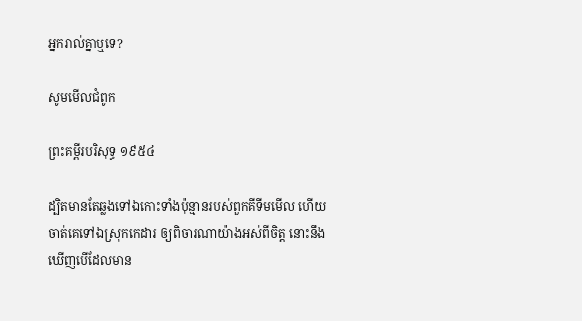អ្នករាល់គ្នាឬទេ?

សូមមើលជំពូក

ព្រះគម្ពីរបរិសុទ្ធ ១៩៥៤

ដ្បិតមានតែឆ្លងទៅឯកោះទាំងប៉ុន្មានរបស់ពួកគីទីមមើល ហើយចាត់គេទៅឯស្រុកកេដារ ឲ្យពិចារណាយ៉ាងអស់ពីចិត្ត នោះនឹងឃើញបើដែលមាន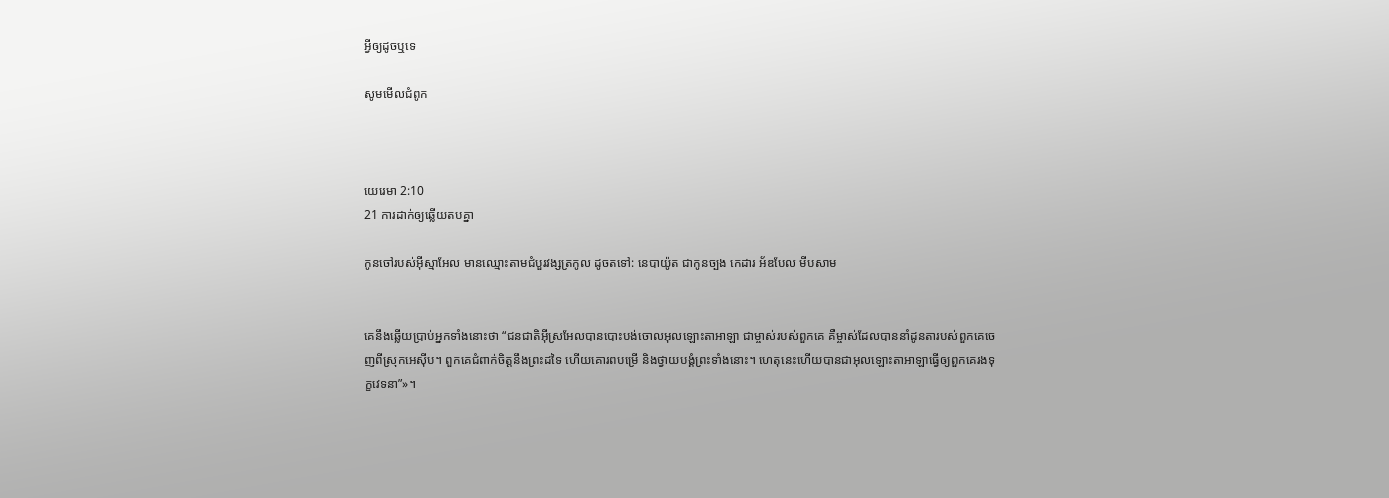អ្វីឲ្យដូចឬទេ

សូមមើលជំពូក



យេរេមា 2:10
21 ការដាក់ឲ្យឆ្លើយតបគ្នា

កូនចៅរបស់អ៊ីស្មា‌អែល មានឈ្មោះតាមជំបួរវង្សត្រកូល ដូចតទៅ: នេបា‌យ៉ូត ជាកូនច្បង កេដារ អ័ឌ‌បែល មីប‌សាម


គេនឹងឆ្លើយប្រាប់អ្នកទាំងនោះថា “ជន‌ជាតិអ៊ីស្រ‌អែលបានបោះ‌បង់ចោលអុលឡោះ‌តាអាឡា ជាម្ចាស់របស់ពួកគេ គឺម្ចាស់ដែលបាននាំដូន‌តារបស់ពួកគេចេញពីស្រុកអេស៊ីប។ ពួកគេជំពាក់ចិត្តនឹងព្រះដទៃ ហើយគោរពបម្រើ និងថ្វាយ‌បង្គំព្រះទាំងនោះ។ ហេតុនេះហើយបានជាអុលឡោះ‌តាអាឡាធ្វើឲ្យពួកគេរងទុក្ខវេទនា”»។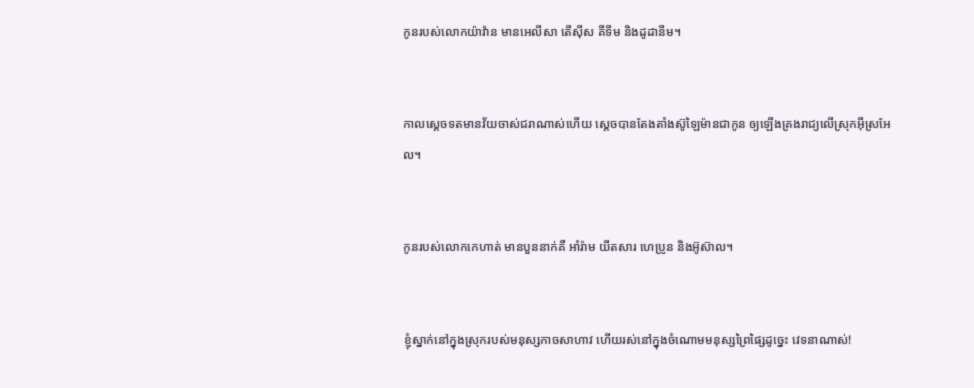កូនរបស់លោកយ៉ាវ៉ាន មានអេលី‌សា តើ‌ស៊ីស គីទីម និងដូដា‌នីម។


កាលស្តេចទតមានវ័យចាស់ជរាណាស់ហើយ ស្តេចបានតែង‌តាំងស៊ូឡៃ‌ម៉ានជាកូន ឲ្យឡើងគ្រងរាជ្យលើស្រុកអ៊ីស្រ‌អែល។


កូនរបស់លោកកេ‌ហាត់ មានបួននាក់គឺ អាំរ៉ាម យីតសារ ហេប្រូន និងអ៊ូ‌ស៊ាល។


ខ្ញុំស្នាក់នៅក្នុងស្រុករបស់មនុស្សកាចសាហាវ ហើយរស់នៅក្នុងចំណោមមនុស្សព្រៃ‌ផ្សៃដូច្នេះ វេទនាណាស់!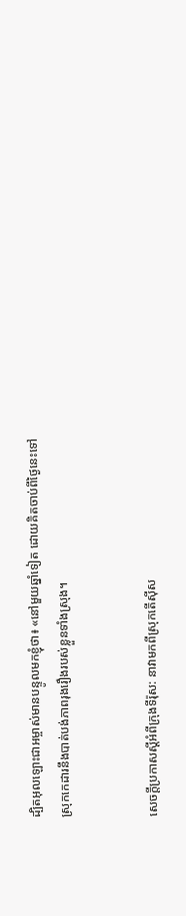ដ្បិតអុលឡោះ‌ជាអម្ចាស់មានបន្ទូលមកខ្ញុំថា៖ «នៅមួយឆ្នាំទៀត ដោយគិតចាប់ពីថ្ងៃនេះទៅ ស្រុកកេដារនឹងបាត់បង់ភាពរុង‌រឿងរបស់ខ្លួនទាំងស្រុង។


សេចក្ដីប្រកាសស្ដីអំពីក្រុងទីរ៉ុស: នាវាមកពីស្រុកតើស៊ីស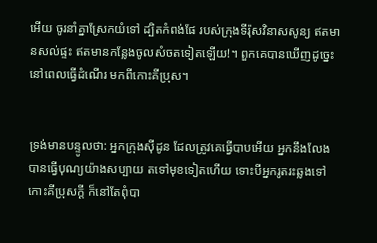អើយ ចូរនាំគ្នាស្រែកយំទៅ ដ្បិតកំពង់‌ផែ របស់ក្រុងទីរ៉ុសវិនាសសូន្យ ឥតមានសល់ផ្ទះ ឥតមានកន្លែងចូលសំចតទៀតឡើយ!។ ពួកគេបានឃើញដូច្នេះ នៅពេលធ្វើដំណើរ មកពីកោះគីប្រុស។


ទ្រង់មានបន្ទូលថា: អ្នកក្រុងស៊ីដូន ដែលត្រូវគេធ្វើបាបអើយ អ្នកនឹងលែងបានធ្វើបុណ្យយ៉ាងសប្បាយ តទៅមុខទៀតហើយ ទោះបីអ្នករូត‌រះឆ្លងទៅកោះគីប្រុសក្ដី ក៏នៅតែពុំបា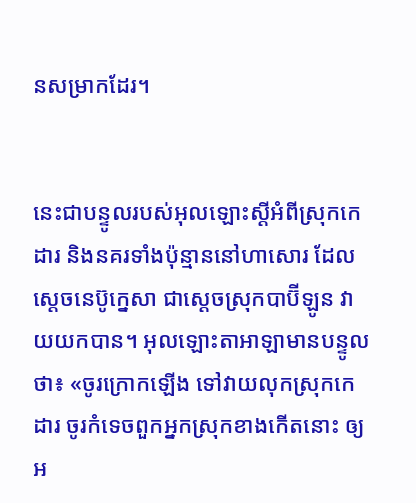នសម្រាកដែរ។


នេះជាបន្ទូលរបស់អុលឡោះស្ដីអំពីស្រុកកេដារ និងនគរទាំងប៉ុន្មាននៅហាសោរ ដែលស្តេចនេប៊ូ‌ក្នេសា ជាស្ដេចស្រុកបាប៊ី‌ឡូន វាយយកបាន។ អុលឡោះ‌តាអាឡាមានបន្ទូលថា៖ «ចូរក្រោកឡើង ទៅវាយលុកស្រុកកេដារ ចូរកំទេចពួកអ្នកស្រុកខាងកើតនោះ ឲ្យអ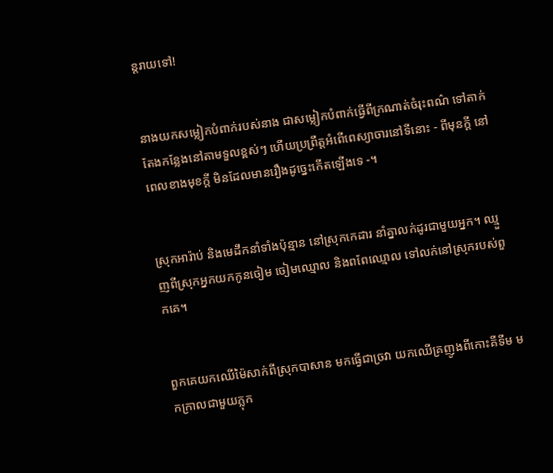ន្តរាយទៅ!


នាងយកសម្លៀក‌បំពាក់របស់នាង ជាសម្លៀក‌បំពាក់ធ្វើពីក្រណាត់ចំរុះពណ៌ ទៅតាក់តែងកន្លែងនៅតាមទួលខ្ពស់ៗ ហើយប្រព្រឹត្តអំពើពេស្យា‌ចារនៅទីនោះ - ពីមុនក្ដី នៅពេលខាងមុខក្ដី មិនដែលមានរឿងដូច្នេះកើតឡើងទេ -។


ស្រុកអារ៉ាប់ និងមេដឹកនាំទាំងប៉ុន្មាន នៅស្រុកកេដារ នាំគ្នាលក់ដូរជាមួយអ្នក។ ឈ្មួញពីស្រុកអ្នកយកកូនចៀម ចៀមឈ្មោល និងពពែឈ្មោល ទៅលក់នៅស្រុករបស់ពួកគេ។


ពួកគេយកឈើម៉ៃ‌សាក់ពីស្រុកបាសាន មកធ្វើជាច្រវា យកឈើគ្រញូងពីកោះគីទីម មកក្រាលជាមួយភ្លុក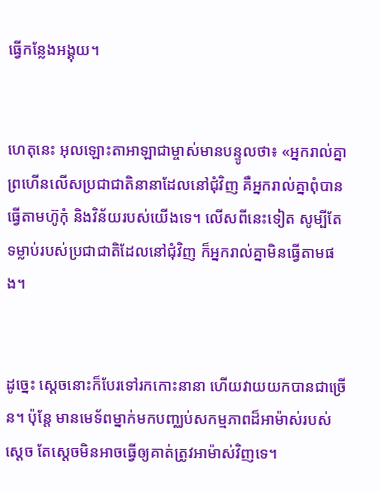ធ្វើកន្លែងអង្គុយ។


ហេតុនេះ អុលឡោះ‌តាអាឡាជាម្ចាស់មានបន្ទូលថា៖ «អ្នករាល់គ្នាព្រហើនលើសប្រជា‌ជាតិនានាដែលនៅជុំ‌វិញ គឺអ្នករាល់គ្នាពុំបានធ្វើតាមហ៊ូកុំ និងវិន័យរបស់យើងទេ។ លើសពីនេះទៀត សូម្បីតែទម្លាប់របស់ប្រជា‌ជាតិដែលនៅជុំ‌វិញ ក៏អ្នករាល់គ្នាមិនធ្វើតាមផង។


ដូច្នេះ ស្ដេចនោះក៏បែរទៅរកកោះនានា ហើយវាយយកបានជាច្រើន។ ប៉ុន្តែ មានមេ‌ទ័ពម្នាក់មកបញ្ឈប់សកម្ម‌ភាពដ៏អាម៉ាស់របស់ស្ដេច តែស្ដេចមិនអាចធ្វើឲ្យគាត់ត្រូវអាម៉ាស់វិញទេ។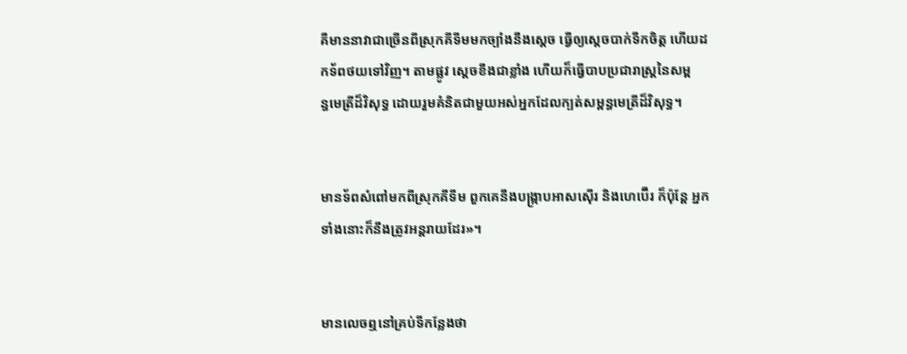គឺមាននាវាជាច្រើនពីស្រុកគីទីមមកច្បាំងនឹងស្ដេច ធ្វើឲ្យស្ដេចបាក់ទឹកចិត្ត ហើយដកទ័ពថយទៅវិញ។ តាមផ្លូវ ស្ដេចខឹងជាខ្លាំង ហើយក៏ធ្វើបាបប្រជា‌រាស្ត្រនៃសម្ពន្ធ‌មេត្រីដ៏‌វិសុទ្ធ ដោយរួមគំនិតជាមួយអស់អ្នកដែលក្បត់សម្ពន្ធ‌មេត្រីដ៏‌វិសុទ្ធ។


មានទ័ពសំពៅមកពីស្រុកគីទីម ពួកគេនឹងបង្ក្រាបអាស‌ស៊ើរ និងហេប៊ើរ ក៏ប៉ុន្តែ អ្នកទាំងនោះក៏នឹងត្រូវអន្តរាយដែរ»។


មានលេចឮនៅគ្រប់ទីកន្លែងថា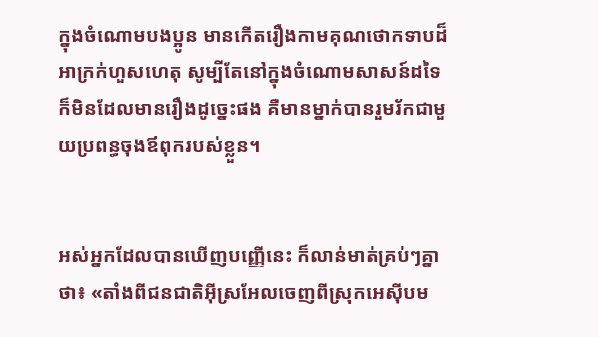ក្នុងចំណោមបងប្អូន មានកើតរឿងកាមគុណថោកទាបដ៏អាក្រក់ហួសហេតុ សូម្បីតែនៅក្នុងចំណោមសាសន៍ដទៃ ក៏មិនដែលមានរឿងដូច្នេះផង គឺមានម្នាក់បានរួមរ័កជាមួយប្រពន្ធចុងឪពុករបស់ខ្លួន។


អស់អ្នកដែលបានឃើញបញ្ញើនេះ ក៏លាន់មាត់គ្រប់ៗគ្នាថា៖ «តាំងពីជន‌ជាតិអ៊ីស្រ‌អែលចេញពីស្រុកអេស៊ីបម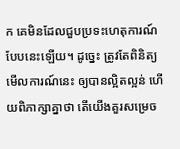ក គេមិនដែលជួបប្រទះហេតុ‌ការណ៍បែបនេះឡើយ។ ដូច្នេះ ត្រូវតែពិនិត្យមើលការណ៍នេះ ឲ្យបានល្អិតល្អន់ ហើយពិភាក្សាគ្នាថា តើយើងគួរសម្រេច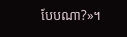បែបណា?»។